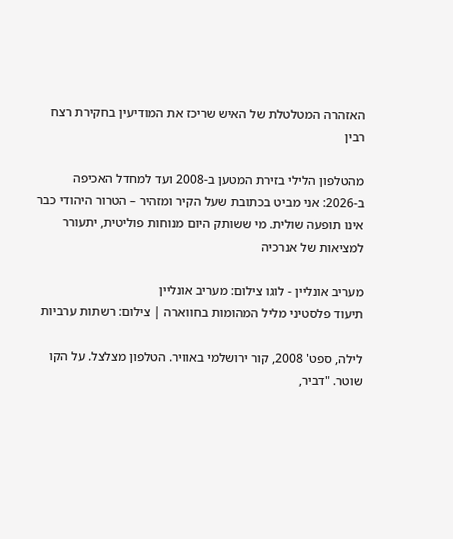האזהרה המטלטלת של האיש שריכז את המודיעין בחקירת רצח רבין

מהטלפון הלילי בזירת המטען ב-2008 ועד למחדל האכיפה ב-2026: אני מביט בכתובת שעל הקיר ומזהיר – הטרור היהודי כבר אינו תופעה שולית. מי ששותק היום מנוחות פוליטית, יתעורר למציאות של אנרכיה

מעריב אונליין - לוגו צילום: מעריב אונליין
תיעוד פלסטיני מליל המהומות בחווארה | צילום: רשתות ערביות

לילה, ספט' 2008, קור ירושלמי באוויר. הטלפון מצלצל. על הקו שוטר. "דביר,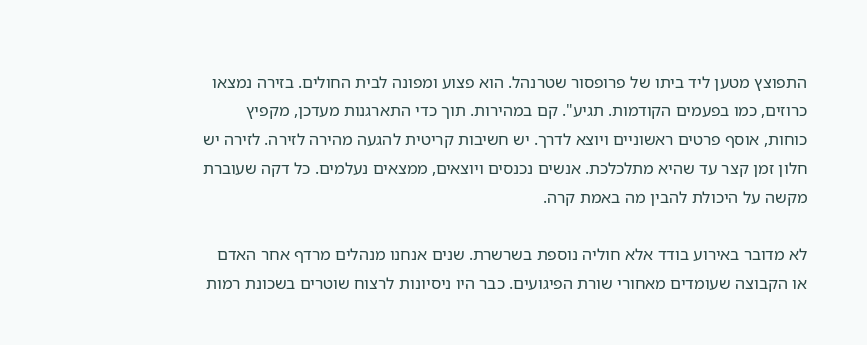התפוצץ מטען ליד ביתו של פרופסור שטרנהל. הוא פצוע ומפונה לבית החולים. בזירה נמצאו כרוזים, כמו בפעמים הקודמות. תגיע". קם במהירות. תוך כדי התארגנות מעדכן, מקפיץ כוחות, אוסף פרטים ראשוניים ויוצא לדרך. יש חשיבות קריטית להגעה מהירה לזירה. לזירה יש חלון זמן קצר עד שהיא מתלכלכת. אנשים נכנסים ויוצאים, ממצאים נעלמים. כל דקה שעוברת מקשה על היכולת להבין מה באמת קרה.

לא מדובר באירוע בודד אלא חוליה נוספת בשרשרת. שנים אנחנו מנהלים מרדף אחר האדם או הקבוצה שעומדים מאחורי שורת הפיגועים. כבר היו ניסיונות לרצוח שוטרים בשכונת רמות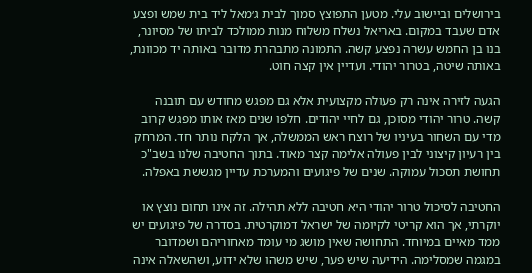בירושלים וביישוב עלי. מטען התפוצץ סמוך לבית ג׳מאל ליד בית שמש ופצע אדם שעבד במקום. באריאל נשלח משלוח מנות ממולכד לביתו של מסיונר, בנו בן החמש עשרה נפצע קשה. התמונה מתבהרת מדובר באותה יד מכוונת, באותה שיטה, בטרור יהודי. ועדיין אין קצה חוט.

הגעה לזירה אינה רק פעולה מקצועית אלא גם מפגש מחודש עם תובנה קשה. טרור יהודי מסוכן, גם לחיי יהודים. חלפו שנים מאז אותו מפגש קרוב מדי עם השחור בעיניו של רוצח ראש הממשלה, אך הלקח נותר חד. המרחק בין רעיון קיצוני לבין פעולה אלימה קצר מאוד. בתוך החטיבה שלנו בשב"כ תחושת תסכול עמוקה. שנים של פיגועים והמערכת עדיין מגששת באפלה.

החטיבה לסיכול טרור יהודי היא חטיבה ללא תהילה. זה אינו תחום נוצץ או יוקרתי, אך הוא קריטי לקיומה של ישראל דמוקרטית. בסדרה של פיגועים יש ממד מאיים במיוחד. התחושה שאין מושג מי עומד מאחוריהם ושמדובר במגמה שמסלימה. הידיעה שיש פער, שיש משהו שלא ידוע, ושהשאלה אינה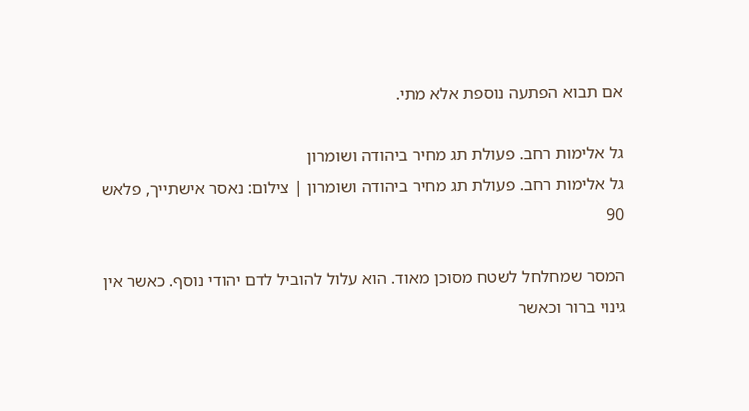אם תבוא הפתעה נוספת אלא מתי.

גל אלימות רחב. פעולת תג מחיר ביהודה ושומרון
גל אלימות רחב. פעולת תג מחיר ביהודה ושומרון | צילום: נאסר אישתייך, פלאש 90

המסר שמחלחל לשטח מסוכן מאוד. הוא עלול להוביל לדם יהודי נוסף. כאשר אין גינוי ברור וכאשר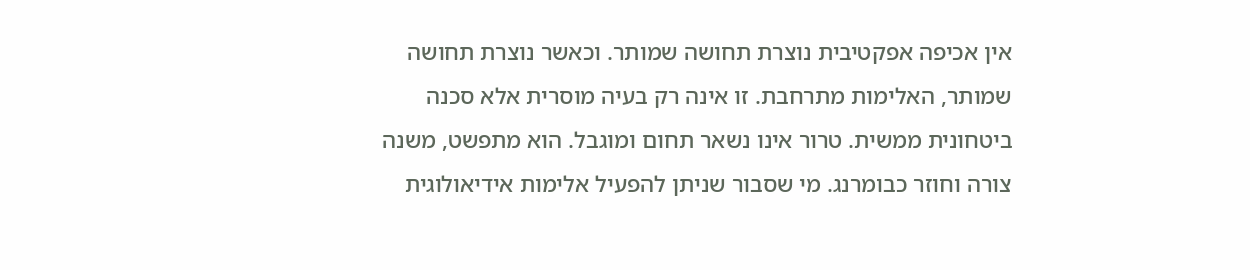אין אכיפה אפקטיבית נוצרת תחושה שמותר. וכאשר נוצרת תחושה שמותר, האלימות מתרחבת. זו אינה רק בעיה מוסרית אלא סכנה ביטחונית ממשית. טרור אינו נשאר תחום ומוגבל. הוא מתפשט, משנה צורה וחוזר כבומרנג. מי שסבור שניתן להפעיל אלימות אידיאולוגית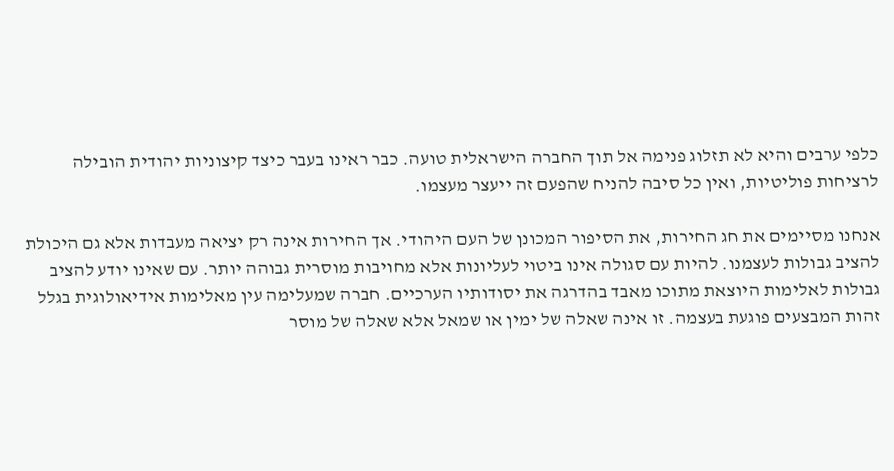כלפי ערבים והיא לא תזלוג פנימה אל תוך החברה הישראלית טועה. כבר ראינו בעבר כיצד קיצוניות יהודית הובילה לרציחות פוליטיות, ואין כל סיבה להניח שהפעם זה ייעצר מעצמו.

אנחנו מסיימים את חג החירות, את הסיפור המכונן של העם היהודי. אך החירות אינה רק יציאה מעבדות אלא גם היכולת להציב גבולות לעצמנו. להיות עם סגולה אינו ביטוי לעליונות אלא מחויבות מוסרית גבוהה יותר. עם שאינו יודע להציב גבולות לאלימות היוצאת מתוכו מאבד בהדרגה את יסודותיו הערכיים. חברה שמעלימה עין מאלימות אידיאולוגית בגלל זהות המבצעים פוגעת בעצמה. זו אינה שאלה של ימין או שמאל אלא שאלה של מוסר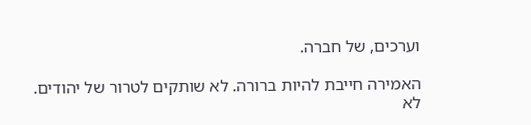וערכים, של חברה.

האמירה חייבת להיות ברורה. לא שותקים לטרור של יהודים. לא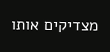מצדיקים אותו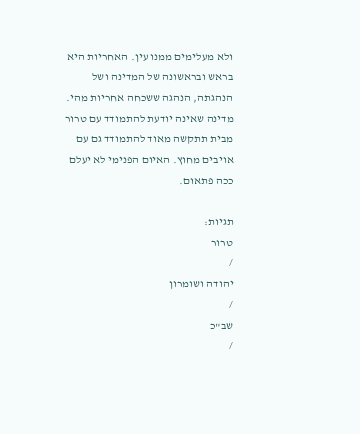ולא מעלימים ממנו עין. האחריות היא בראש ובראשונה של המדינה ושל הנהגתה, הנהגה ששכחה אחריות מהי. מדינה שאינה יודעת להתמודד עם טרור מבית תתקשה מאוד להתמודד גם עם אויבים מחוץ. האיום הפנימי לא יעלם ככה פתאום.

תגיות:
טרור
/
יהודה ושומרון
/
שב"כ
/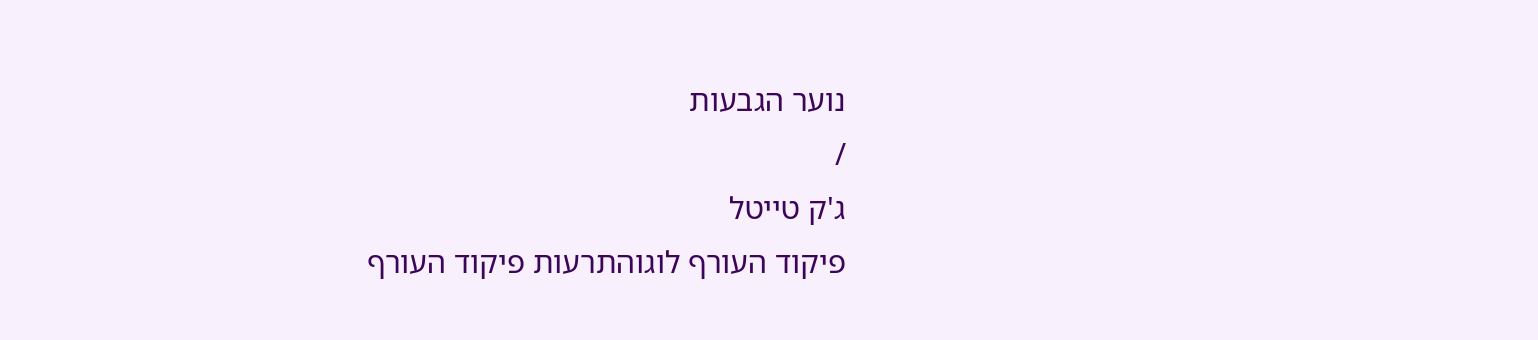נוער הגבעות
/
ג'ק טייטל
פיקוד העורף לוגוהתרעות פיקוד העורף